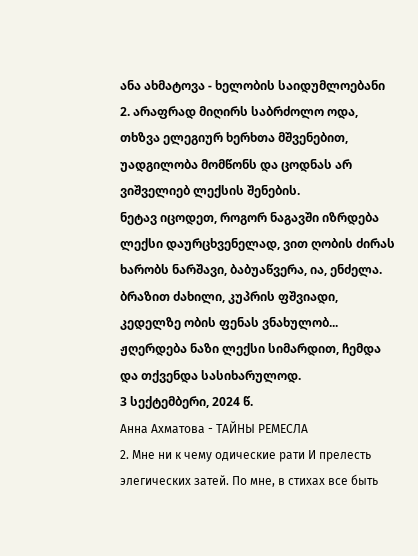ანა ახმატოვა - ხელობის საიდუმლოებანი
2. არაფრად მიღირს საბრძოლო ოდა, თხზვა ელეგიურ ხერხთა მშვენებით, უადგილობა მომწონს და ცოდნას არ ვიშველიებ ლექსის შენების.
ნეტავ იცოდეთ, როგორ ნაგავში იზრდება ლექსი დაურცხვენელად, ვით ღობის ძირას ხარობს ნარშავი, ბაბუაწვერა, ია, ენძელა.
ბრაზით ძახილი, კუპრის ფშვიადი, კედელზე ობის ფენას ვნახულობ... ჟღერდება ნაზი ლექსი სიმარდით, ჩემდა და თქვენდა სასიხარულოდ.
3 სექტემბერი, 2024 წ.
Анна Ахматова - ТАЙНЫ РЕМЕСЛА
2. Мне ни к чему одические рати И прелесть элегических затей. По мне, в стихах все быть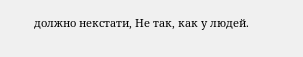должно некстати, Не так, как у людей.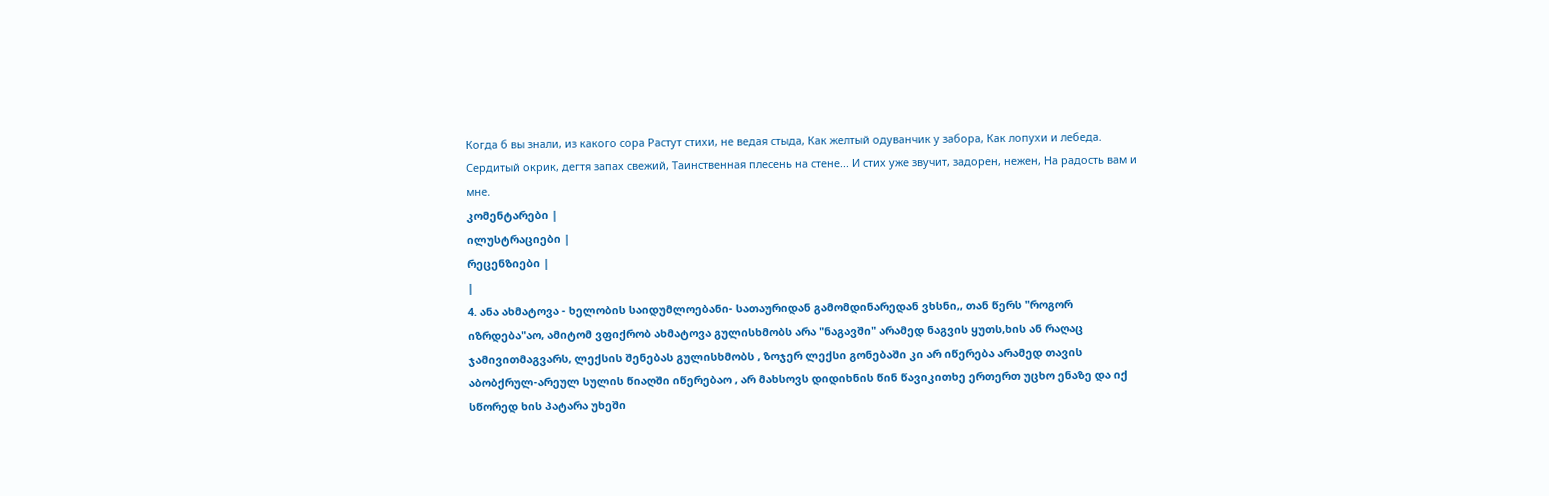Когда б вы знали, из какого сора Растут стихи, не ведая стыда, Как желтый одуванчик у забора, Как лопухи и лебеда.
Сердитый окрик, дегтя запах свежий, Таинственная плесень на стене... И стих уже звучит, задорен, нежен, На радость вам и мне.
კომენტარები |
ილუსტრაციები |
რეცენზიები |
|
4. ანა ახმატოვა - ხელობის საიდუმლოებანი- სათაურიდან გამომდინარედან ვხსნი,, თან წერს "როგორ იზრდება"აო, ამიტომ ვფიქრობ ახმატოვა გულისხმობს არა "ნაგავში" არამედ ნაგვის ყუთს,ხის ან რაღაც ჯამივითმაგვარს, ლექსის შენებას გულისხმობს , ზოჯერ ლექსი გონებაში კი არ იწერება არამედ თავის აბობქრულ-არეულ სულის წიაღში იწერებაო , არ მახსოვს დიდიხნის წინ წავიკითხე ერთერთ უცხო ენაზე და იქ სწორედ ხის პატარა უხეში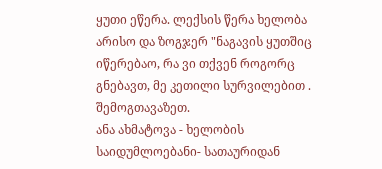ყუთი ეწერა. ლექსის წერა ხელობა არისო და ზოგჯერ "ნაგავის ყუთშიც იწერებაო, რა ვი თქვენ როგორც გნებავთ, მე კეთილი სურვილებით . შემოგთავაზეთ.
ანა ახმატოვა - ხელობის საიდუმლოებანი- სათაურიდან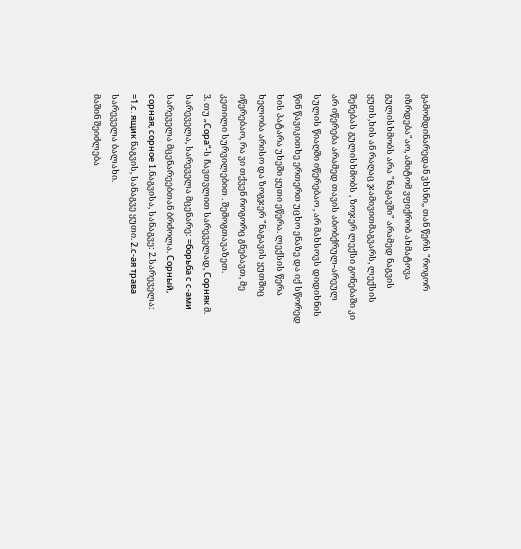გამომდინარედან ვხსნი,, თან წერს "როგორ იზრდება"აო, ამიტომ ვფიქრობ ახმატოვა გულისხმობს არა "ნაგავში" არამედ ნაგვის ყუთს,ხის ან რაღაც ჯამივითმაგვარს, ლექსის შენებას გულისხმობს , ზოჯერ ლექსი გონებაში კი არ იწერება არამედ თავის აბობქრულ-არეულ სულის წიაღში იწერებაო , არ მახსოვს დიდიხნის წინ წავიკითხე ერთერთ უცხო ენაზე და იქ სწორედ ხის პატარა უხეში ყუთი ეწერა. ლექსის წერა ხელობა არისო და ზოგჯერ "ნაგავის ყუთშიც იწერებაო, რა ვი თქვენ როგორც გნებავთ, მე კეთილი სურვილებით . შემოგთავაზეთ.
3. თუ „Сора“-ს ჩავთვლით სარეველად, Сорняк მ. სარეველა, სარეველა მცენარე: =борьба с с-ами სარეველა მცენარეებთან ბრძოლა. Сорный, сорная, сорное 1.ნაგვისა, სანაგვე: 2.სარეველა: =1.с. ящик ნაგვის, სანაგვე ყუთი. 2.с-ая трава სარეველა ბალახი.
მაშინ შეიძლება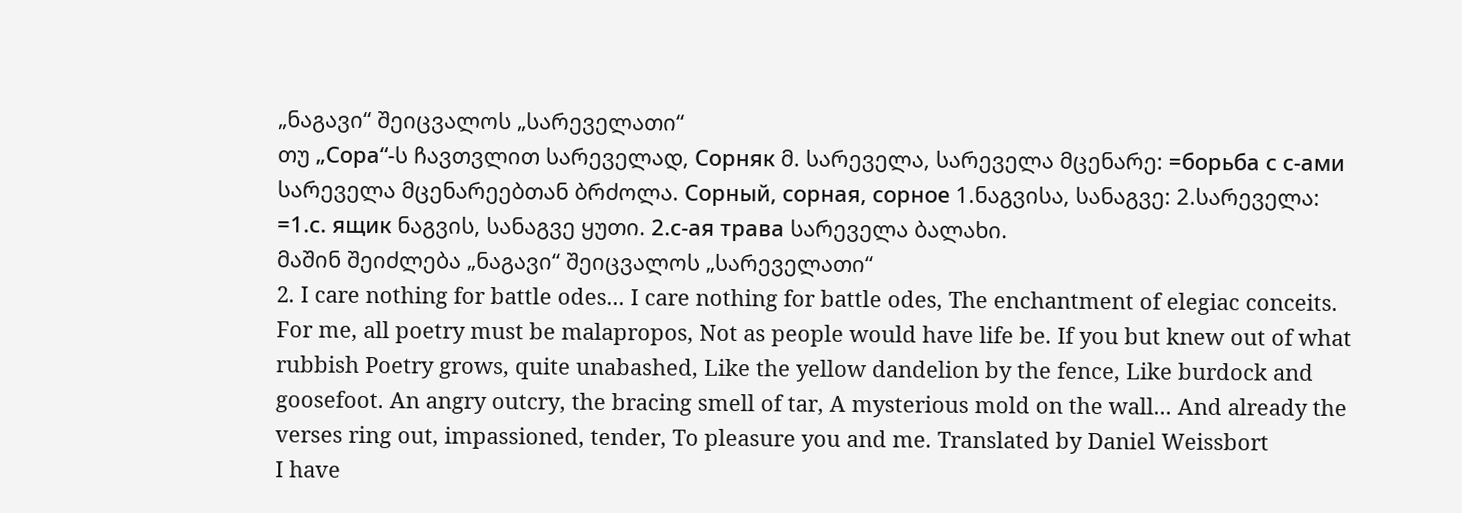„ნაგავი“ შეიცვალოს „სარეველათი“
თუ „Сора“-ს ჩავთვლით სარეველად, Сорняк მ. სარეველა, სარეველა მცენარე: =борьба с с-ами სარეველა მცენარეებთან ბრძოლა. Сорный, сорная, сорное 1.ნაგვისა, სანაგვე: 2.სარეველა: =1.с. ящик ნაგვის, სანაგვე ყუთი. 2.с-ая трава სარეველა ბალახი.
მაშინ შეიძლება „ნაგავი“ შეიცვალოს „სარეველათი“
2. I care nothing for battle odes... I care nothing for battle odes, The enchantment of elegiac conceits. For me, all poetry must be malapropos, Not as people would have life be. If you but knew out of what rubbish Poetry grows, quite unabashed, Like the yellow dandelion by the fence, Like burdock and goosefoot. An angry outcry, the bracing smell of tar, A mysterious mold on the wall... And already the verses ring out, impassioned, tender, To pleasure you and me. Translated by Daniel Weissbort
I have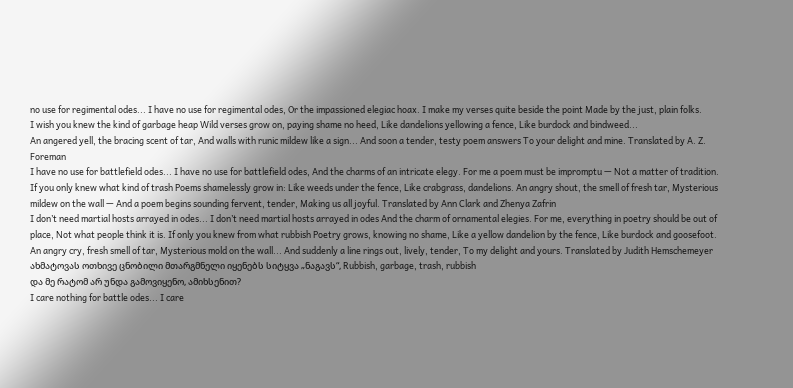no use for regimental odes... I have no use for regimental odes, Or the impassioned elegiac hoax. I make my verses quite beside the point Made by the just, plain folks.
I wish you knew the kind of garbage heap Wild verses grow on, paying shame no heed, Like dandelions yellowing a fence, Like burdock and bindweed...
An angered yell, the bracing scent of tar, And walls with runic mildew like a sign... And soon a tender, testy poem answers To your delight and mine. Translated by A. Z. Foreman
I have no use for battlefield odes... I have no use for battlefield odes, And the charms of an intricate elegy. For me a poem must be impromptu — Not a matter of tradition. If you only knew what kind of trash Poems shamelessly grow in: Like weeds under the fence, Like crabgrass, dandelions. An angry shout, the smell of fresh tar, Mysterious mildew on the wall — And a poem begins sounding fervent, tender, Making us all joyful. Translated by Ann Clark and Zhenya Zafrin
I don’t need martial hosts arrayed in odes... I don’t need martial hosts arrayed in odes And the charm of ornamental elegies. For me, everything in poetry should be out of place, Not what people think it is. If only you knew from what rubbish Poetry grows, knowing no shame, Like a yellow dandelion by the fence, Like burdock and goosefoot. An angry cry, fresh smell of tar, Mysterious mold on the wall... And suddenly a line rings out, lively, tender, To my delight and yours. Translated by Judith Hemschemeyer
ახმატოვას ოთხივე ცნობილი მთარგმნელი იყენებს სიტყვა „ნაგავს“, Rubbish, garbage, trash, rubbish
და მე რატომ არ უნდა გამოვიყენო, ამიხსენით?
I care nothing for battle odes... I care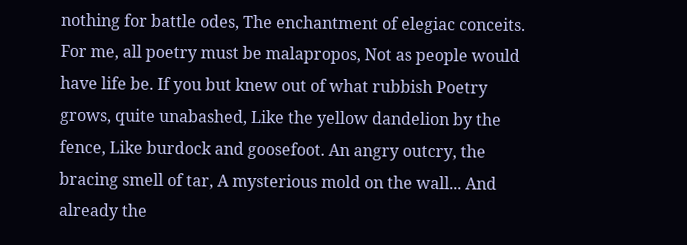nothing for battle odes, The enchantment of elegiac conceits. For me, all poetry must be malapropos, Not as people would have life be. If you but knew out of what rubbish Poetry grows, quite unabashed, Like the yellow dandelion by the fence, Like burdock and goosefoot. An angry outcry, the bracing smell of tar, A mysterious mold on the wall... And already the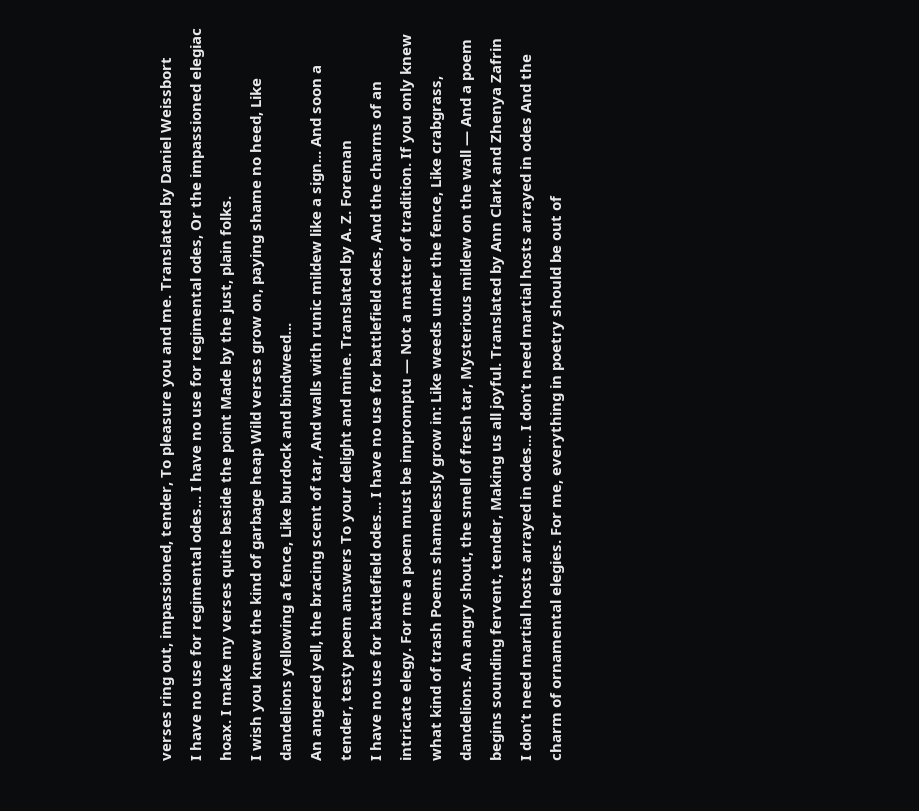verses ring out, impassioned, tender, To pleasure you and me. Translated by Daniel Weissbort
I have no use for regimental odes... I have no use for regimental odes, Or the impassioned elegiac hoax. I make my verses quite beside the point Made by the just, plain folks.
I wish you knew the kind of garbage heap Wild verses grow on, paying shame no heed, Like dandelions yellowing a fence, Like burdock and bindweed...
An angered yell, the bracing scent of tar, And walls with runic mildew like a sign... And soon a tender, testy poem answers To your delight and mine. Translated by A. Z. Foreman
I have no use for battlefield odes... I have no use for battlefield odes, And the charms of an intricate elegy. For me a poem must be impromptu — Not a matter of tradition. If you only knew what kind of trash Poems shamelessly grow in: Like weeds under the fence, Like crabgrass, dandelions. An angry shout, the smell of fresh tar, Mysterious mildew on the wall — And a poem begins sounding fervent, tender, Making us all joyful. Translated by Ann Clark and Zhenya Zafrin
I don’t need martial hosts arrayed in odes... I don’t need martial hosts arrayed in odes And the charm of ornamental elegies. For me, everything in poetry should be out of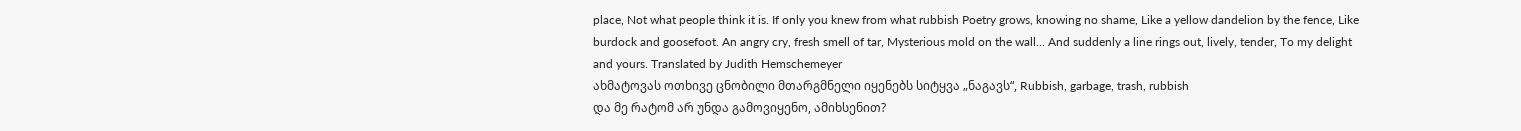place, Not what people think it is. If only you knew from what rubbish Poetry grows, knowing no shame, Like a yellow dandelion by the fence, Like burdock and goosefoot. An angry cry, fresh smell of tar, Mysterious mold on the wall... And suddenly a line rings out, lively, tender, To my delight and yours. Translated by Judith Hemschemeyer
ახმატოვას ოთხივე ცნობილი მთარგმნელი იყენებს სიტყვა „ნაგავს“, Rubbish, garbage, trash, rubbish
და მე რატომ არ უნდა გამოვიყენო, ამიხსენით?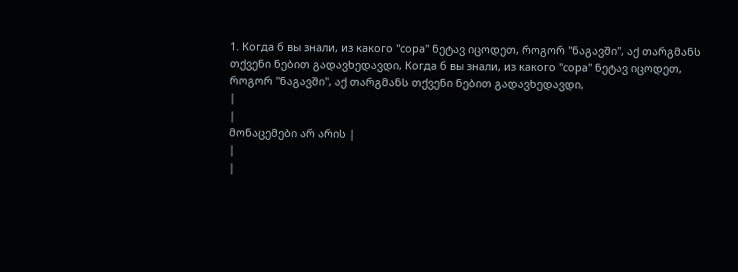1. Когда б вы знали, из какого "сора" ნეტავ იცოდეთ, როგორ "ნაგავში", აქ თარგმანს თქვენი ნებით გადავხედავდი, Когда б вы знали, из какого "сора" ნეტავ იცოდეთ, როგორ "ნაგავში", აქ თარგმანს თქვენი ნებით გადავხედავდი,
|
|
მონაცემები არ არის |
|
|